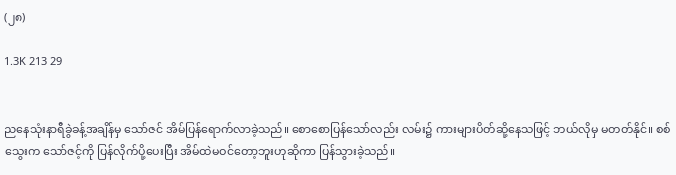(၂၈)

1.3K 213 29


ညနေသုံးနာရီခွဲခန့်အချိန်မှ သော်ဇင် အိမ်ပြန်ရောက်လာခဲ့သည်။ စောစောပြန်သော်လည်း လမ်း၌ ကားများပိတ်ဆို့နေသဖြင့် ဘယ်လိုမှ မတတ်နိုင်။ စစ်သွေးက သော်ဇင့်ကို ပြန်လိုက်ပို့ပေးပြီး အိမ်ထဲမဝင်တော့ဘူးဟုဆိုကာ ပြန်သွားခဲ့သည်။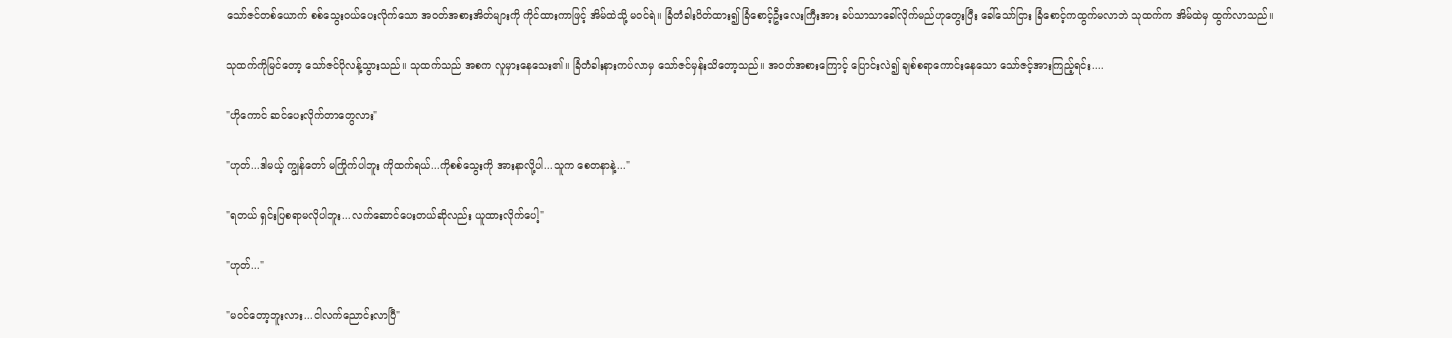သော်ဇင်တစ်ယောက် စစ်သွေးဝယ်ပေးလိုက်သော အဝတ်အစားအိတ်များကို ကိုင်ထားကာဖြင့် အိမ်ထဲသို့ မဝင်ရဲ။ ခြံတံခါးပိတ်ထား၍ ခြံစောင့်ဦးလေးကြီးအား ခပ်သာသာခေါ်လိုက်မည်ဟုတွေးပြီး ခေါ်သော်ငြား ခြံစောင့်ကထွက်မလာဘဲ သုထက်က အိမ်ထဲမှ ထွက်လာသည်။

သုထက်ကိုမြင်တော့ သော်ဇင်ပိုလန့်သွားသည်။ သုထက်သည် အစက လူမှားနေသေး၏။ ခြံတံခါးနားကပ်လာမှ သော်ဇင်မှန်းသိတော့သည်။ အဝတ်အစားကြောင့် ပြောင်းလဲ၍ ချစ်စရာကောင်းနေသော သော်ဇင့်အားကြည့်ရင်း....

"ဟိုကောင် ဆင်ပေးလိုက်တာတွေလား"

"ဟုတ်...ဒါမယ့် ကျွန်တော် မကြိုက်ပါဘူး ကိုထက်ရယ်...ကိုစစ်သွေးကို အားနာလို့ပါ...သူက စေတနာနဲ့..."

"ရတယ် ရှင်းပြစရာမလိုပါဘူး...လက်ဆောင်ပေးတယ်ဆိုလည်း ယူထားလိုက်ပေါ့"

"ဟုတ်..."

"မဝင်တော့ဘူးလား...ငါလက်ညောင်းလာပြီ"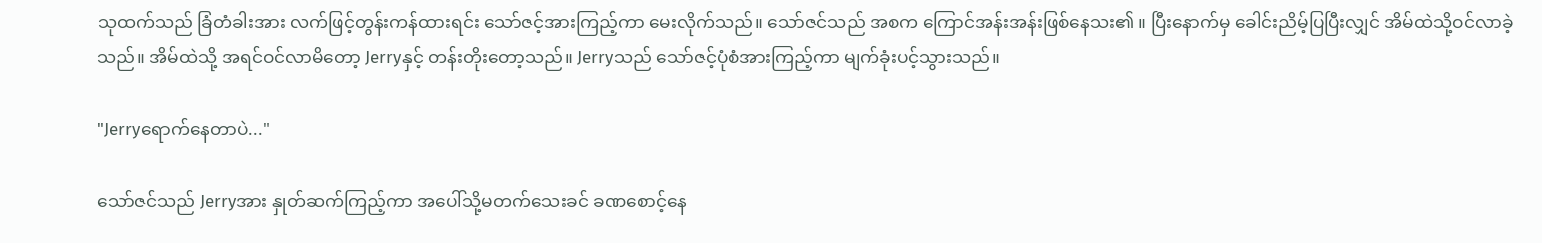သုထက်သည် ခြံတံခါးအား လက်ဖြင့်တွန်းကန်ထားရင်း သော်ဇင့်အားကြည့်ကာ မေးလိုက်သည်။ သော်ဇင်သည် အစက ကြောင်အန်းအန်းဖြစ်နေသး၏ ။ ပြီးနောက်မှ ခေါင်းညိမ့်ပြပြီးလျှင် အိမ်ထဲသို့ဝင်လာခဲ့သည်။ အိမ်ထဲသို့ အရင်ဝင်လာမိတော့ Jerryနှင့် တန်းတိုးတော့သည်။ Jerryသည် သော်ဇင့်ပုံစံအားကြည့်ကာ မျက်ခုံးပင့်သွားသည်။

"Jerryရောက်နေတာပဲ..."

သော်ဇင်သည် Jerryအား နှုတ်ဆက်ကြည့်ကာ အပေါ်သို့မတက်သေးခင် ခဏစောင့်နေ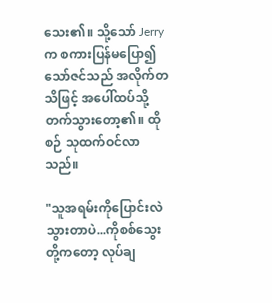သေး၏။ သို့သော် Jerryက စကားပြန်မပြော၍ သော်ဇင်သည် အလိုက်တသိဖြင့် အပေါ်ထပ်သို့ တက်သွားတော့၏။ ထိုစဉ် သုထက်ဝင်လာသည်။

"သူအရမ်းကိုပြောင်းလဲသွားတာပဲ...ကိုစစ်သွေးတို့ကတော့ လုပ်ချ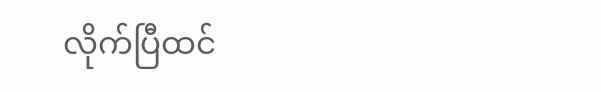လိုက်ပြီထင်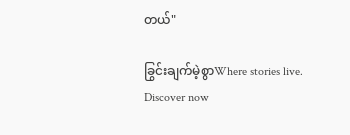တယ်"

ခြွင်းချက်မဲ့စွာWhere stories live. Discover now